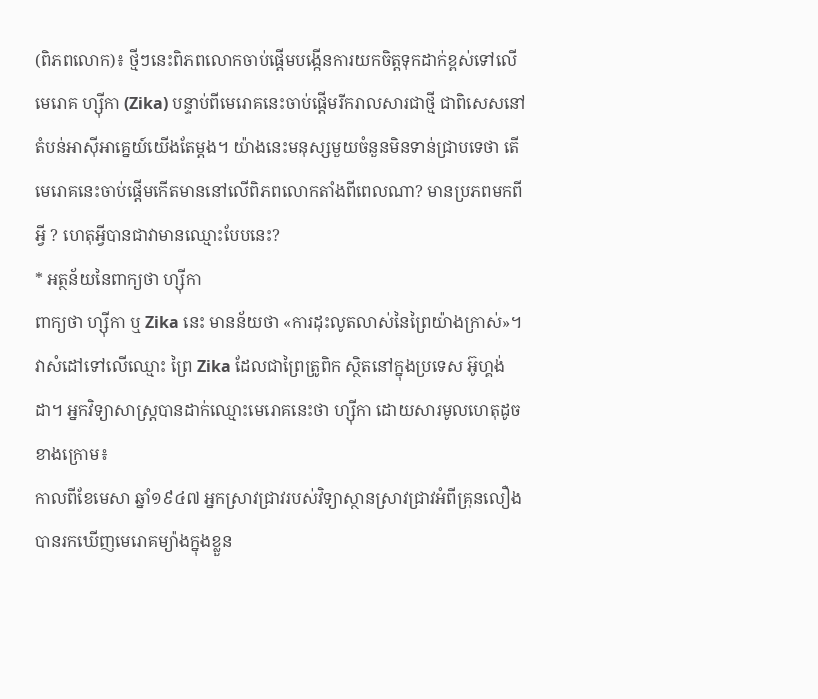(ពិភពលោក)៖ ថ្មីៗនេះពិភពលោកចាប់ផ្តើមបង្កើនការយកចិត្តទុកដាក់ខ្ពស់ទៅលើមេរោគ ហ្ស៊ីកា (Zika) បន្ទាប់ពីមេរោគនេះចាប់ផ្តើមរីករាលសារជាថ្មី ជាពិសេសនៅតំបន់អាស៊ីអាគ្នេយ៍យើងតែម្តង។ យ៉ាងនេះមនុស្សមួយចំនួនមិនទាន់ជ្រាបទេថា តើមេរោគនេះចាប់ផ្តើមកើតមាននៅលើពិភពលោកតាំងពីពេលណា? មានប្រភពមកពីអ្វី ? ហេតុអ្វីបានជាវាមានឈ្មោះបែបនេះ?
* អត្ថន័យនៃពាក្យថា ហ្ស៊ីកា
ពាក្យថា ហ្ស៊ីកា ឬ Zika នេះ មានន័យថា «ការដុះលូតលាស់នៃព្រៃយ៉ាងក្រាស់»។ វាសំដៅទៅលើឈ្មោះ ព្រៃ Zika ដែលជាព្រៃត្រូពិក ស្ថិតនៅក្នុងប្រទេស អ៊ូហ្គង់ដា។ អ្នកវិទ្យាសាស្ត្របានដាក់ឈ្មោះមេរោគនេះថា ហ្ស៊ីកា ដោយសារមូលហេតុដូចខាងក្រោម៖
កាលពីខែមេសា ឆ្នាំ១៩៤៧ អ្នកស្រាវជ្រាវរបស់វិទ្យាស្ថានស្រាវជ្រាវអំពីគ្រុនលឿង បានរកឃើញមេរោគម្យ៉ាងក្នុងខ្លួន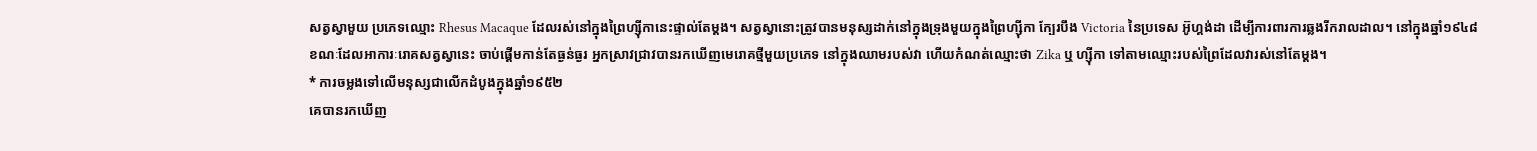សត្វស្វាមួយ ប្រភេទឈ្មោះ Rhesus Macaque ដែលរស់នៅក្នុងព្រៃហ្ស៊ីកានេះផ្ទាល់តែម្តង។ សត្វស្វានោះត្រូវបានមនុស្សដាក់នៅក្នុងទ្រុងមួយក្នុងព្រៃហ្ស៊ីកា ក្បែរបឹង Victoria នៃប្រទេស អ៊ូហ្គង់ដា ដើម្បីការពារការឆ្លងរីករាលដាល។ នៅក្នុងឆ្នាំ១៩៤៨ ខណៈដែលអាការៈរោគសត្វស្វានេះ ចាប់ផ្តើមកាន់តែធ្ងន់ធ្ងរ អ្នកស្រាវជ្រាវបានរកឃើញមេរោគថ្មីមួយប្រភេទ នៅក្នុងឈាមរបស់វា ហើយកំណត់ឈ្មោះថា Zika ឬ ហ្ស៊ីកា ទៅតាមឈ្មោះរបស់ព្រៃដែលវារស់នៅតែម្តង។
* ការចម្លងទៅលើមនុស្សជាលើកដំបូងក្នុងឆ្នាំ១៩៥២
គេបានរកឃើញ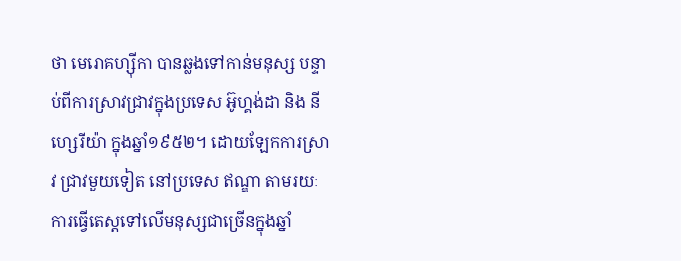ថា មេរោគហ្ស៊ីកា បានឆ្លងទៅកាន់មនុស្ស បន្ទាប់ពីការស្រាវជ្រាវក្នុងប្រទេស អ៊ូហ្គង់ដា និង នីហ្សេរីយ៉ា ក្នុងឆ្នាំ១៩៥២។ ដោយឡែកការស្រាវ ជ្រាវមួយទៀត នៅប្រទេស ឥណ្ឌា តាមរយៈការធ្វើតេស្តទៅលើមនុស្សជាច្រើនក្នុងឆ្នាំ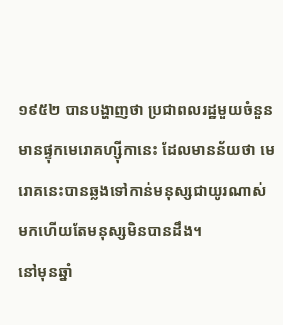១៩៥២ បានបង្ហាញថា ប្រជាពលរដ្ឋមួយចំនួនមានផ្ទុកមេរោគហ្ស៊ីកានេះ ដែលមានន័យថា មេរោគនេះបានឆ្លងទៅកាន់មនុស្សជាយូរណាស់មកហើយតែមនុស្សមិនបានដឹង។
នៅមុនឆ្នាំ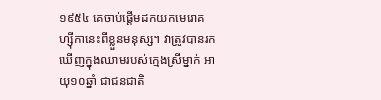១៩៥៤ គេចាប់ផ្តើមដកយកមេរោគហ្ស៊ីកានេះពីខ្លួនមនុស្ស។ វាត្រូវបានរកឃើញក្នុងឈាមរបស់ក្មេងស្រីម្នាក់ អាយុ១០ឆ្នាំ ជាជនជាតិ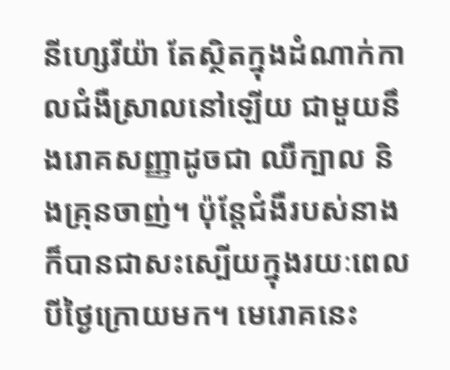នីហ្សេរីយ៉ា តែស្ថិតក្នុងដំណាក់កាលជំងឺស្រាលនៅឡើយ ជាមួយនឹងរោគសញ្ញាដូចជា ឈឺក្បាល និងគ្រុនចាញ់។ ប៉ុន្តែជំងឺរបស់នាងក៏បានជាសះស្បើយក្នុងរយៈពេលបីថ្ងៃក្រោយមក។ មេរោគនេះ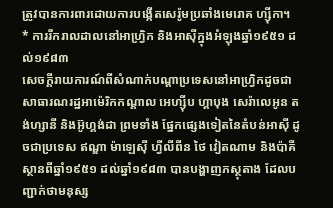ត្រូវបានការពារដោយការបង្កើតសេរ៉ូមប្រឆាំងមេរោគ ហ្ស៊ីកា។
* ការរីករាលដាលនៅអាហ្វ្រិក និងអាស៊ីក្នុងអំឡុងឆ្នាំ១៩៥១ ដល់១៩៨៣
សេចក្តីរាយការណ៍ពីសំណាក់បណ្តាប្រទេសនៅអាហ្រ្វិកដូចជា សាធារណរដ្ឋអាម៉េរិកកណ្តាល អេហ្ស៊ីប ហ្គាបុង សេរ៉ាលេអូន តង់ហ្សានី និងអ៊ូហ្គង់ដា ព្រមទាំង ផ្នែកផ្សេងទៀតនៃតំបន់អាស៊ី ដូចជាប្រទេស ឥណ្ឌា ម៉ាឡេស៊ី ហ្វីលីពីន ថៃ វៀតណាម និងប៉ាគីស្ថានពីឆ្នាំ១៩៥១ ដល់ឆ្នាំ១៩៨៣ បានបង្ហាញភស្ថុតាង ដែលបញ្ជាក់ថាមនុស្ស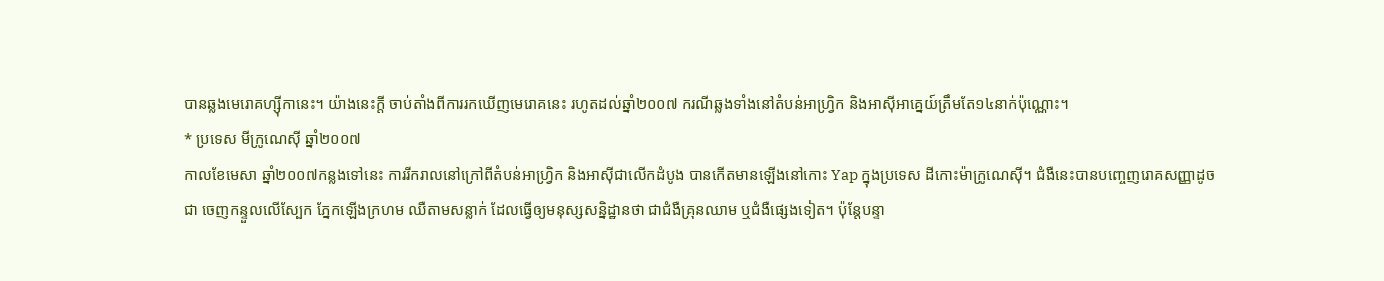បានឆ្លងមេរោគហ្ស៊ីកានេះ។ យ៉ាងនេះក្តី ចាប់តាំងពីការរកឃើញមេរោគនេះ រហូតដល់ឆ្នាំ២០០៧ ករណីឆ្លងទាំងនៅតំបន់អាហ្វ្រិក និងអាស៊ីអាគ្នេយ៍ត្រឹមតែ១៤នាក់ប៉ុណ្ណោះ។
* ប្រទេស មីក្រូណេស៊ី ឆ្នាំ២០០៧
កាលខែមេសា ឆ្នាំ២០០៧កន្លងទៅនេះ ការរីករាលនៅក្រៅពីតំបន់អាហ្រ្វិក និងអាស៊ីជាលើកដំបូង បានកើតមានឡើងនៅកោះ Yap ក្នុងប្រទេស ដីកោះម៉ាក្រូណេស៊ី។ ជំងឺនេះបានបញ្ចេញរោគសញ្ញាដូចជា ចេញកន្ទួលលើស្បែក ភ្នែកឡើងក្រហម ឈឺតាមសន្លាក់ ដែលធ្វើឲ្យមនុស្សសន្និដ្ឋានថា ជាជំងឺគ្រុនឈាម ឬជំងឺផ្សេងទៀត។ ប៉ុន្តែបន្ទា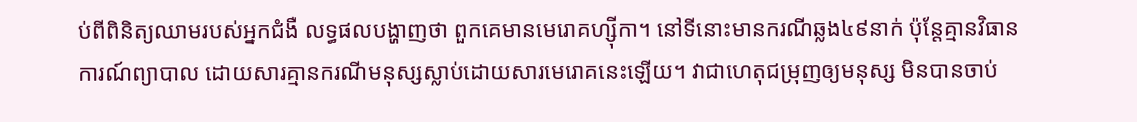ប់ពីពិនិត្យឈាមរបស់អ្នកជំងឺ លទ្ធផលបង្ហាញថា ពួកគេមានមេរោគហ្ស៊ីកា។ នៅទីនោះមានករណីឆ្លង៤៩នាក់ ប៉ុន្តែគ្មានវិធានការណ៍ព្យាបាល ដោយសារគ្មានករណីមនុស្សស្លាប់ដោយសារមេរោគនេះឡើយ។ វាជាហេតុជម្រុញឲ្យមនុស្ស មិនបានចាប់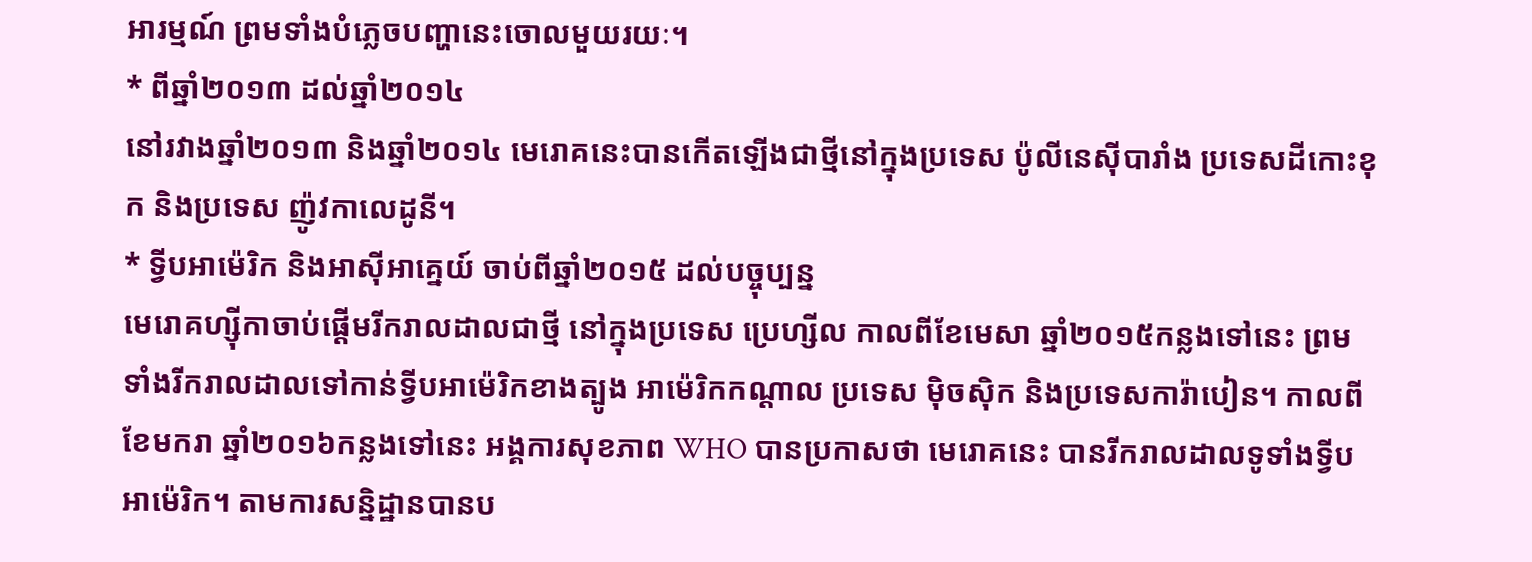អារម្មណ៍ ព្រមទាំងបំភ្លេចបញ្ហានេះចោលមួយរយៈ។
* ពីឆ្នាំ២០១៣ ដល់ឆ្នាំ២០១៤
នៅរវាងឆ្នាំ២០១៣ និងឆ្នាំ២០១៤ មេរោគនេះបានកើតឡើងជាថ្មីនៅក្នុងប្រទេស ប៉ូលីនេស៊ីបារាំង ប្រទេសដីកោះខុក និងប្រទេស ញ៉ូវកាលេដូនី។
* ទ្វីបអាម៉េរិក និងអាស៊ីអាគ្នេយ៍ ចាប់ពីឆ្នាំ២០១៥ ដល់បច្ចុប្បន្ន
មេរោគហ្ស៊ីកាចាប់ផ្តើមរីករាលដាលជាថ្មី នៅក្នុងប្រទេស ប្រេហ្សីល កាលពីខែមេសា ឆ្នាំ២០១៥កន្លងទៅនេះ ព្រមទាំងរីករាលដាលទៅកាន់ទ្វីបអាម៉េរិកខាងត្បូង អាម៉េរិកកណ្តាល ប្រទេស ម៉ិចស៊ិក និងប្រទេសការ៉ាបៀន។ កាលពីខែមករា ឆ្នាំ២០១៦កន្លងទៅនេះ អង្គការសុខភាព WHO បានប្រកាសថា មេរោគនេះ បានរីករាលដាលទូទាំងទ្វីបអាម៉េរិក។ តាមការសន្និដ្ឋានបានប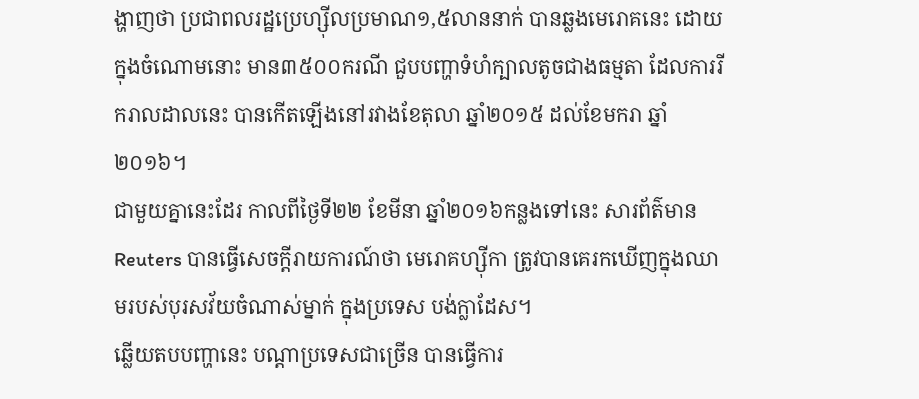ង្ហាញថា ប្រជាពលរដ្ឋប្រេហ្ស៊ីលប្រមាណ១,៥លាននាក់ បានឆ្លងមេរោគនេះ ដោយក្នុងចំណោមនោះ មាន៣៥០០ករណី ជួបបញ្ហាទំហំក្បាលតូចជាងធម្មតា ដែលការរីករាលដាលនេះ បានកើតឡើងនៅរវាងខែតុលា ឆ្នាំ២០១៥ ដល់ខែមករា ឆ្នាំ២០១៦។
ជាមួយគ្នានេះដែរ កាលពីថ្ងៃទី២២ ខែមីនា ឆ្នាំ២០១៦កន្លងទៅនេះ សារព័ត៌មាន Reuters បានធ្វើសេចក្តីរាយការណ៍ថា មេរោគហ្ស៊ីកា ត្រូវបានគេរកឃើញក្នុងឈាមរបស់បុរសវ័យចំណាស់ម្នាក់ ក្នុងប្រទេស បង់ក្លាដែស។
ឆ្លើយតបបញ្ហានេះ បណ្តាប្រទេសជាច្រើន បានធ្វើការ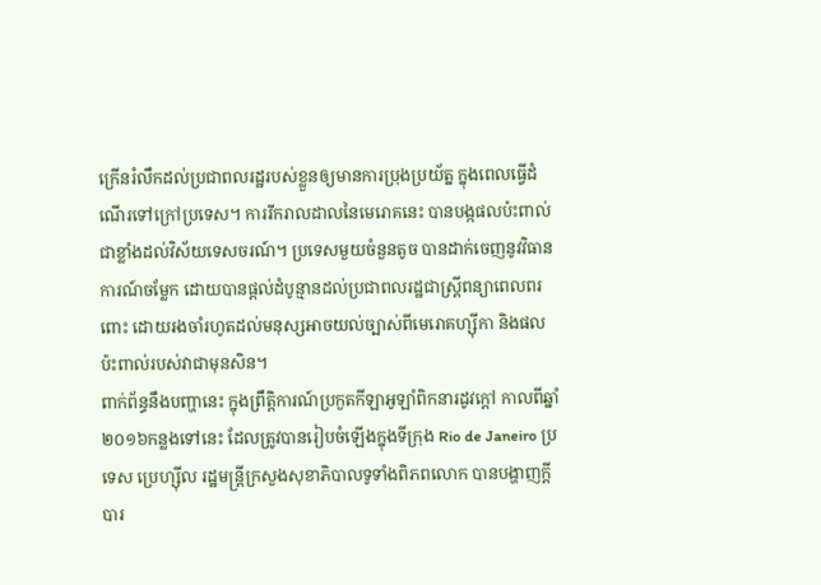ក្រើនរំលឹកដល់ប្រជាពលរដ្ឋរបស់ខ្លួនឲ្យមានការប្រុងប្រយ័ត្ន ក្នុងពេលធ្វើដំណើរទៅក្រៅប្រទេស។ ការរីករាលដាលនៃមេរោគនេះ បានបង្កផលប៉ះពាល់ជាខ្លាំងដល់វិស័យទេសចរណ៍។ ប្រទេសមួយចំនួនតូច បានដាក់ចេញនូវវិធានការណ៍ចម្លែក ដោយបានផ្តល់ដំបូន្មានដល់ប្រជាពលរដ្ឋជាស្ត្រីពន្យាពេលពរពោះ ដោយរងចាំរហូតដល់មនុស្សអាចយល់ច្បាស់ពីមេរោគហ្ស៊ីកា និងផល ប៉ះពាល់របស់វាជាមុនសិន។
ពាក់ព័ន្ធនឹងបញ្ហានេះ ក្នុងព្រឹត្តិការណ៍ប្រកួតកីឡាអូឡាំពិកនារដូវក្តៅ កាលពីឆ្នាំ២០១៦កន្លងទៅនេះ ដែលត្រូវបានរៀបចំឡើងក្នុងទីក្រុង Rio de Janeiro ប្រទេស ប្រេហ្ស៊ីល រដ្ឋមន្ត្រីក្រសួងសុខាភិបាលទូទាំងពិភពលោក បានបង្ហាញក្តីបារ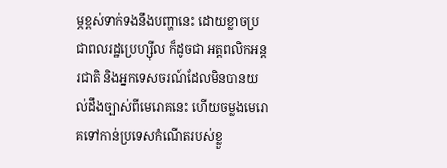ម្ភខ្ពស់ទាក់ទងនឹងបញ្ហានេះ ដោយខ្លាចប្រជាពលរដ្ឋប្រេហ្ស៊ីល ក៏ដូចជា អត្តពលិកអន្តរជាតិ និងអ្នកទេសចរណ៍ដែលមិនបានយល់ដឹងច្បាស់ពីមេរោគនេះ ហើយចម្លងមេរោគទៅកាន់ប្រទេសកំណើតរបស់ខ្លួ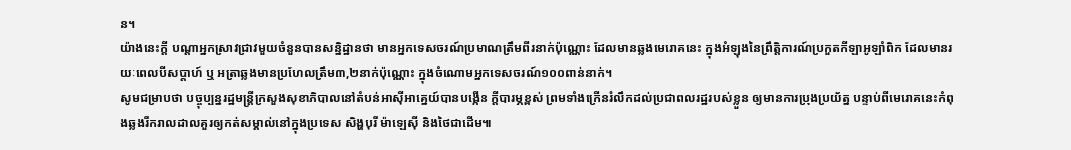ន។
យ៉ាងនេះក្តី បណ្តាអ្នកស្រាវជ្រាវមួយចំនួនបានសន្និដ្ឋានថា មានអ្នកទេសចរណ៍ប្រមាណត្រឹមពីរនាក់ប៉ុណ្ណោះ ដែលមានឆ្លងមេរោគនេះ ក្នុងអំឡុងនៃព្រឹត្តិការណ៍ប្រកួតកីឡាអូឡាំពិក ដែលមានរយៈពេលបីសប្តាហ៍ ឬ អត្រាឆ្លងមានប្រហែលត្រឹម៣,២នាក់ប៉ុណ្ណោះ ក្នុងចំណោមអ្នកទេសចរណ៍១០០ពាន់នាក់។
សូមជម្រាបថា បច្ចុប្បន្នរដ្ឋមន្ត្រីក្រសួងសុខាភិបាលនៅតំបន់អាស៊ីអាគ្នេយ៍បានបង្កើន ក្តីបារម្ភខ្ពស់ ព្រមទាំងក្រើនរំលឹកដល់ប្រជាពលរដ្ឋរបស់ខ្លួន ឲ្យមានការប្រុងប្រយ័ត្ន បន្ទាប់ពីមេរោគនេះកំពុងឆ្លងរីករាលដាលគួរឲ្យកត់សម្គាល់នៅក្នុងប្រទេស សិង្ហបុរី ម៉ាឡេស៊ី និងថៃជាដើម៕